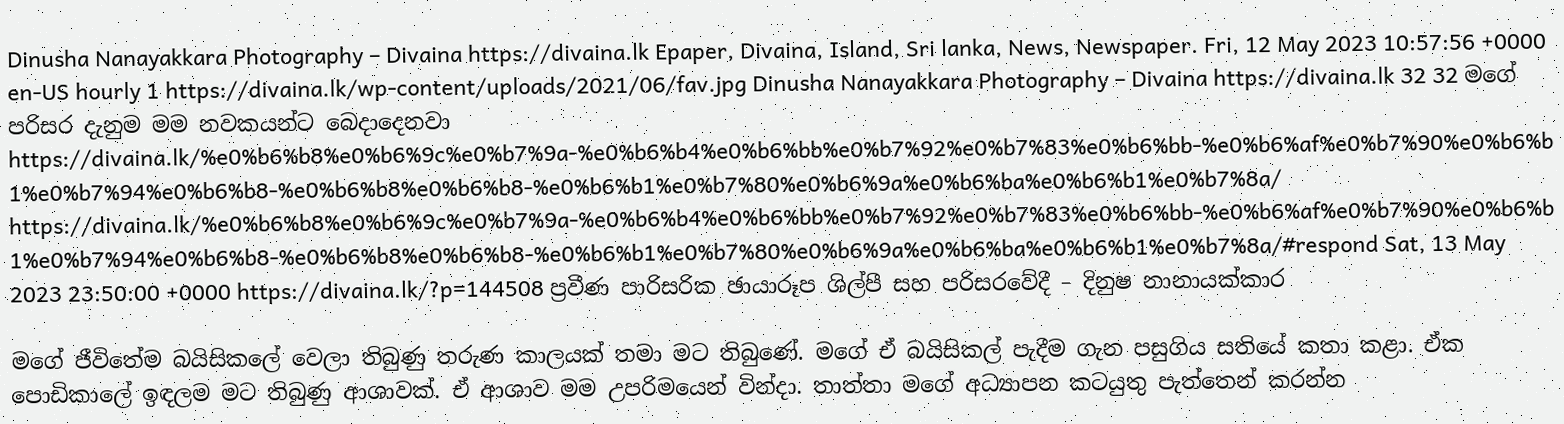Dinusha Nanayakkara Photography – Divaina https://divaina.lk Epaper, Divaina, Island, Sri lanka, News, Newspaper. Fri, 12 May 2023 10:57:56 +0000 en-US hourly 1 https://divaina.lk/wp-content/uploads/2021/06/fav.jpg Dinusha Nanayakkara Photography – Divaina https://divaina.lk 32 32 මගේ පරිසර දැනුම මම නවකයන්ට බෙදාදෙනවා https://divaina.lk/%e0%b6%b8%e0%b6%9c%e0%b7%9a-%e0%b6%b4%e0%b6%bb%e0%b7%92%e0%b7%83%e0%b6%bb-%e0%b6%af%e0%b7%90%e0%b6%b1%e0%b7%94%e0%b6%b8-%e0%b6%b8%e0%b6%b8-%e0%b6%b1%e0%b7%80%e0%b6%9a%e0%b6%ba%e0%b6%b1%e0%b7%8a/ https://divaina.lk/%e0%b6%b8%e0%b6%9c%e0%b7%9a-%e0%b6%b4%e0%b6%bb%e0%b7%92%e0%b7%83%e0%b6%bb-%e0%b6%af%e0%b7%90%e0%b6%b1%e0%b7%94%e0%b6%b8-%e0%b6%b8%e0%b6%b8-%e0%b6%b1%e0%b7%80%e0%b6%9a%e0%b6%ba%e0%b6%b1%e0%b7%8a/#respond Sat, 13 May 2023 23:50:00 +0000 https://divaina.lk/?p=144508 ප්‍රවීණ පාරිසරික ඡායාරූප ශිල්පී සහ පරිසරවේදී – දිනුෂ නානායක්කාර

මගේ ජීවිතේම බයිසිකලේ වෙලා තිබුණු තරුණ කාලයක් තමා මට තිබුණේ. මගේ ඒ බයිසිකල් පැදීම ගැන පසුගිය සතියේ කතා කළා. ඒක පොඩිකාලේ ඉඳලම මට තිබුණු ආශාවක්. ඒ ආශාව මම උපරිමයෙන් වින්දා. තාත්තා මගේ අධ්‍යාපන කටයුතු පැත්තෙන් කරන්න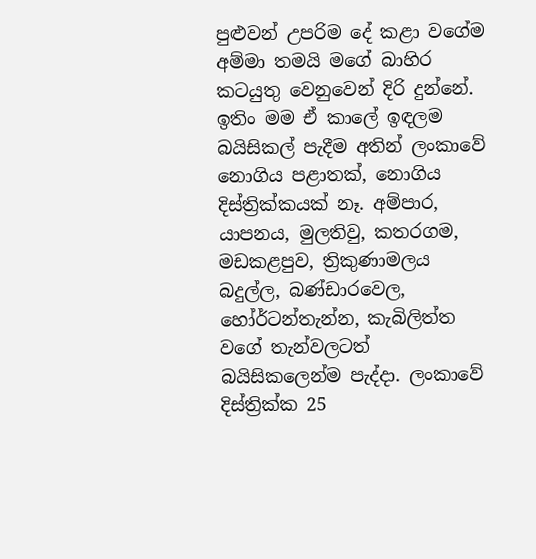පුළුවන් උපරිම දේ කළා වගේම අම්මා තමයි මගේ බාහිර කටයුතු වෙනුවෙන් දිරි දුන්නේ. ඉතිං මම ඒ කාලේ ඉඳලම බයිසිකල් පැදීම අතින් ලංකාවේ නොගිය පළාතක්, නොගිය දිස්ත්‍රික්කයක් නෑ. අම්පාර, යාපනය, මුලතිවු, කතරගම, මඩකළපුව, ත්‍රිකුණාමලය බදුල්ල, බණ්ඩාරවෙල, හෝර්ටන්තැන්න, කැබිලිත්ත වගේ තැන්වලටත් බයිසිකලෙන්ම පැද්දා. ලංකාවේ දිස්ත්‍රික්ක 25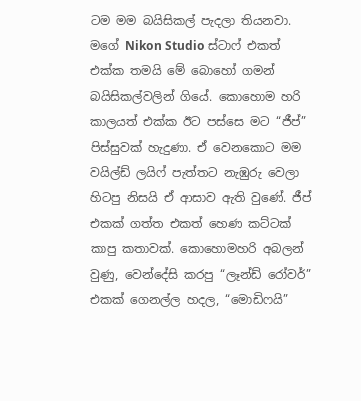ටම මම බයිසිකල් පැදලා තියනවා. මගේ Nikon Studio ස්ටාෆ් එකත් එක්ක තමයි මේ බොහෝ ගමන් බයිසිකල්වලින් ගියේ. කොහොම හරි කාලයත් එක්ක ඊට පස්සෙ මට “ජීප්” පිස්සුවක් හැදුණා. ඒ වෙනකොට මම වයිල්ඩ් ලයිෆ් පැත්තට නැඹුරු වෙලා හිටපු නිසයි ඒ ආසාව ඇති වුණේ. ජීප් එකක් ගත්ත එකත් හෙණ කට්ටක් කාපු කතාවක්. කොහොමහරි අබලන් වුණු, වෙන්දේසි කරපු “ලෑන්ඩ් රෝවර්” එකක් ගෙනල්ල හදල, “මොඩිෆයි”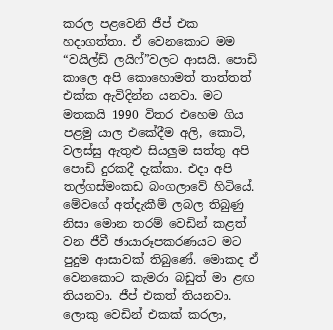කරල පළවෙනි ජීප් එක හදාගත්තා. ඒ වෙනකොට මම “වයිල්ඩ් ලයිෆ්”වලට ආසයි. පොඩි කාලෙ අපි කොහොමත් තාත්තත් එක්ක ඇවිදින්න යනවා. මට මතකයි 1990 විතර එහෙම ගිය පළමු යාල එකේදීම අලි, කොටි, වලස්සු ඇතුළු සියලුම සත්තු අපි පොඩි දුරකදී දැක්කා. එදා අපි තල්ගස්මංකඩ බංගලාවේ හිටියේ. මේවගේ අත්දැකීම් ලබල තිබුණු නිසා මොන තරම් වෙඩින් කළත් වන ජීවී ඡායාරූපකරණයට මට පුදුම ආසාවක් තිබුණේ. මොකද ඒ වෙනකොට කැමරා බඩුත් මා ළඟ තියනවා. ජීප් එකත් තියනවා. ලොකු වෙඩින් එකක් කරලා,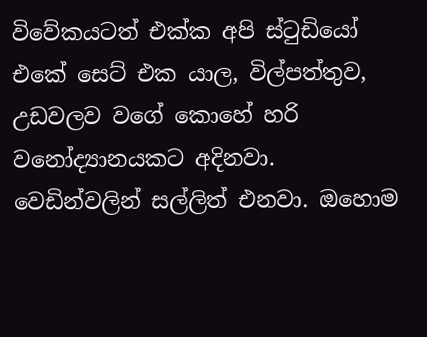විවේකයටත් එක්ක අපි ස්ටුඩියෝ එකේ සෙට් එක යාල, විල්පත්තුව, උඩවලව වගේ කොහේ හරි වනෝද්‍යානයකට අදිනවා. වෙඩින්වලින් සල්ලිත් එනවා. ඔහොම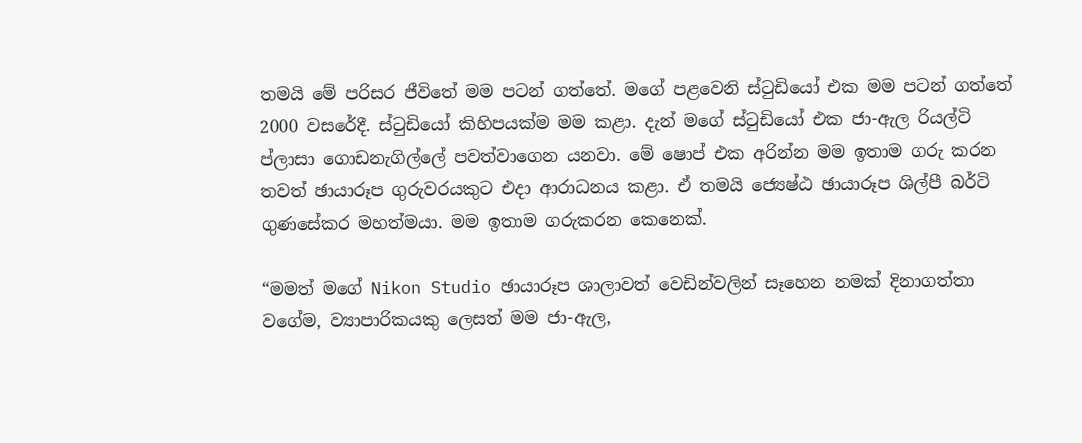තමයි මේ පරිසර ජීවිතේ මම පටන් ගත්තේ. මගේ පළවෙනි ස්ටුඩියෝ එක මම පටන් ගත්තේ 2000 වසරේදී. ස්ටුඩියෝ කිහිපයක්ම මම කළා. දැන් මගේ ස්ටුඩියෝ එක ජා-ඇල රියල්ටි ප්ලාසා ගොඩනැගිල්ලේ පවත්වාගෙන යනවා. මේ ෂොප් එක අරින්න මම ඉතාම ගරු කරන තවත් ඡායාරූප ගුරුවරයකුට එදා ආරාධනය කළා. ඒ තමයි ජ්‍යෙෂ්ඨ ඡායාරූප ශිල්පී බර්ටි ගුණසේකර මහත්මයා. මම ඉතාම ගරුකරන කෙනෙක්.

“මමත් මගේ Nikon Studio ඡායාරූප ශාලාවත් වෙඩින්වලින් සෑහෙන නමක් දිනාගත්තා වගේම, ව්‍යාපාරිකයකු ලෙසත් මම ජා-ඇල,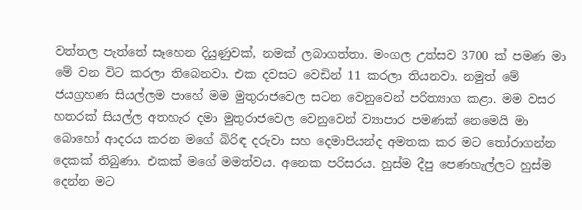වත්තල පැත්තේ සෑහෙන දියුණුවක්, නමක් ලබාගත්තා. මංගල උත්සව 3700 ක් පමණ මා මේ වන විට කරලා තිබෙනවා. එක දවසට වෙඩින් 11 කරලා තියනවා. නමුත් මේ ජයග්‍රහණ සියල්ලම පාහේ මම මුතුරාජවෙල සටන වෙනුවෙන් පරිත්‍යාග කළා. මම වසර හතරක් සියල්ල අතහැර දමා මුතුරාජවෙල වෙනුවෙන් ව්‍යාපාර පමණක් නෙමෙයි මා බොහෝ ආදරය කරන මගේ බිරිඳ දරුවා සහ දෙමාපියන්ද අමතක කර මට තෝරාගන්න දෙකක් තිබුණා. එකක් මගේ මමත්වය. අනෙක පරිසරය. හුස්ම දීපු පෙණහැල්ලට හුස්ම දෙන්න මට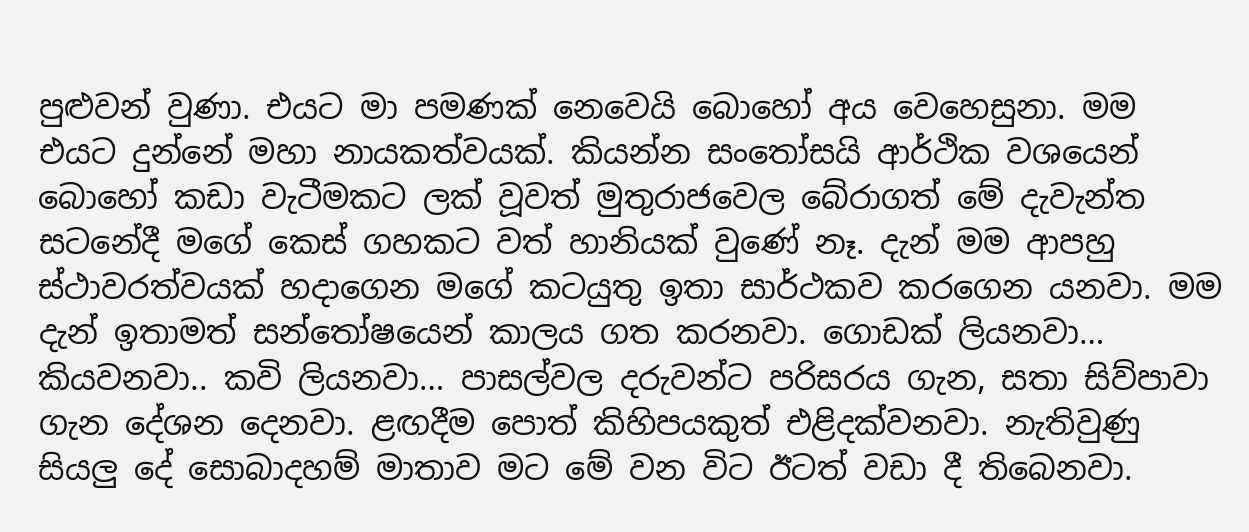පුළුවන් වුණා. එයට මා පමණක් නෙවෙයි බොහෝ අය වෙහෙසුනා. මම එයට දුන්නේ මහා නායකත්වයක්. කියන්න සංතෝසයි ආර්ථික වශයෙන් බොහෝ කඩා වැටීමකට ලක් වූවත් මුතුරාජවෙල බේරාගත් මේ දැවැන්ත සටනේදී මගේ කෙස් ගහකට වත් හානියක් වුණේ නෑ. දැන් මම ආපහු ස්ථාවරත්වයක් හදාගෙන මගේ කටයුතු ඉතා සාර්ථකව කරගෙන යනවා. මම දැන් ඉතාමත් සන්තෝෂයෙන් කාලය ගත කරනවා. ගොඩක් ලියනවා… කියවනවා.. කවි ලියනවා… පාසල්වල දරුවන්ට පරිසරය ගැන, සතා සිව්පාවා ගැන දේශන දෙනවා. ළඟදීම පොත් කිහිපයකුත් එළිදක්වනවා. නැතිවුණු සියලු දේ සොබාදහම් මාතාව මට මේ වන විට ඊටත් වඩා දී තිබෙනවා.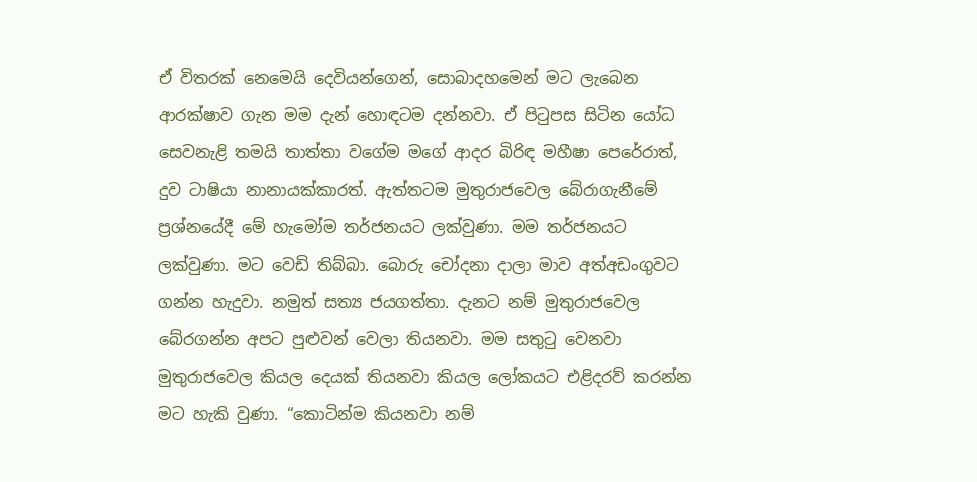ඒ විතරක් නෙමෙයි දෙවියන්ගෙන්, සොබාදහමෙන් මට ලැබෙන ආරක්ෂාව ගැන මම දැන් හොඳටම දන්නවා. ඒ පිටුපස සිටින යෝධ සෙවනැළි තමයි තාත්තා වගේම මගේ ආදර බිරිඳ මහීෂා පෙරේරාත්, දුව ටාෂියා නානායක්කාරත්. ඇත්තටම මුතුරාජවෙල බේරාගැනීමේ ප්‍රශ්නයේදී මේ හැමෝම තර්ජනයට ලක්වුණා. මම තර්ජනයට ලක්වුණා. මට වෙඩි තිබ්බා. බොරු චෝදනා දාලා මාව අත්අඩංගුවට ගන්න හැදුවා. නමුත් සත්‍ය ජයගත්තා. දැනට නම් මුතුරාජවෙල බේරගන්න අපට පුළුවන් වෙලා තියනවා. මම සතුටු වෙනවා මුතුරාජවෙල කියල දෙයක් තියනවා කියල ලෝකයට එළිදරව් කරන්න මට හැකි වුණා. “කොටින්ම කියනවා නම්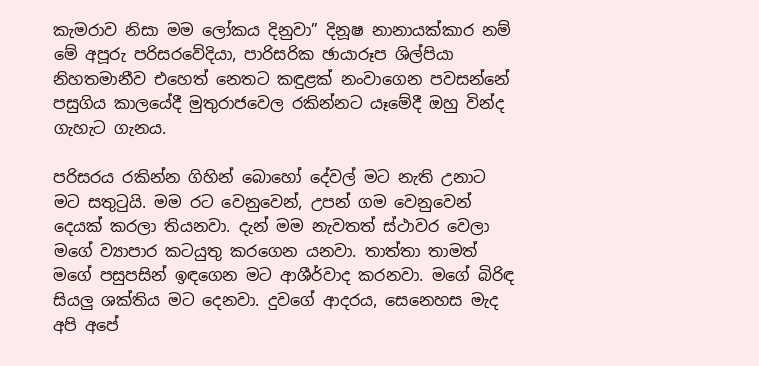කැමරාව නිසා මම ලෝකය දිනුවා” දිනූෂ නානායක්කාර නම් මේ අපූරු පරිසරවේදියා, පාරිසරික ඡායාරූප ශිල්පියා නිහතමානීව එහෙත් නෙතට කඳුළක් නංවාගෙන පවසන්නේ පසුගිය කාලයේදී මුතුරාජවෙල රකින්නට යෑමේදී ඔහු වින්ද ගැහැට ගැනය.

පරිසරය රකින්න ගිහින් බොහෝ දේවල් මට නැති උනාට මට සතුටුයි. මම රට වෙනුවෙන්, උපන් ගම වෙනුවෙන් දෙයක් කරලා තියනවා. දැන් මම නැවතත් ස්ථාවර වෙලා මගේ ව්‍යාපාර කටයුතු කරගෙන යනවා. තාත්තා තාමත් මගේ පසුපසින් ඉඳගෙන මට ආශීර්වාද කරනවා. මගේ බිරිඳ සියලු ශක්තිය මට දෙනවා. දුවගේ ආදරය, සෙනෙහස මැද අපි අපේ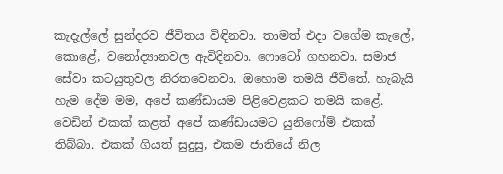කැදැල්ලේ සුන්දරව ජීවිතය විඳිනවා. තාමත් එදා වගේම කැලේ, කොළේ, වනෝද්‍යානවල ඇවිදිනවා. ෆොටෝ ගහනවා. සමාජ සේවා කටයුතුවල නිරතවෙනවා. ඔහොම තමයි ජීවිතේ. හැබැයි හැම දේම මම, අපේ කණ්ඩායම පිළිවෙළකට තමයි කළේ. වෙඩින් එකක් කළත් අපේ කණ්ඩායමට යුනිෆෝම් එකක් තිබ්බා. එකක් ගියත් සුදුසු, එකම ජාතියේ නිල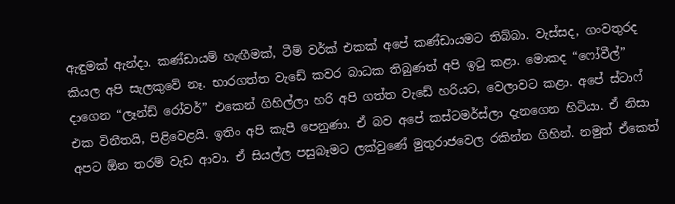ඇඳුමක් ඇන්දා. කණ්ඩායම් හැඟීමක්, ටීම් වර්ක් එකක් අපේ කණ්ඩායමට තිබ්බා. වැස්සද, ගංවතුරද කියල අපි සැලකුවේ නෑ. භාරගත්ත වැඩේ කවර බාධක තිබුණත් අපි ඉටු කළා. මොකද “ෆෝවීල්” දාගෙන “ලෑන්ඩ් රෝවර්” එකෙන් ගිහිල්ලා හරි අපි ගත්ත වැඩේ හරියට, වෙලාවට කළා. අපේ ස්ටාෆ් එක විනීතයි, පිළිවෙළයි. ඉතිං අපි කැපී පෙනුණා. ඒ බව අපේ කස්ටමර්ස්ලා දැනගෙන හිටියා. ඒ නිසා අපට ඕන තරම් වැඩ ආවා. ඒ සියල්ල පසුබෑමට ලක්වුණේ මුතුරාජවෙල රකින්න ගිහින්. නමුත් ඒකෙත්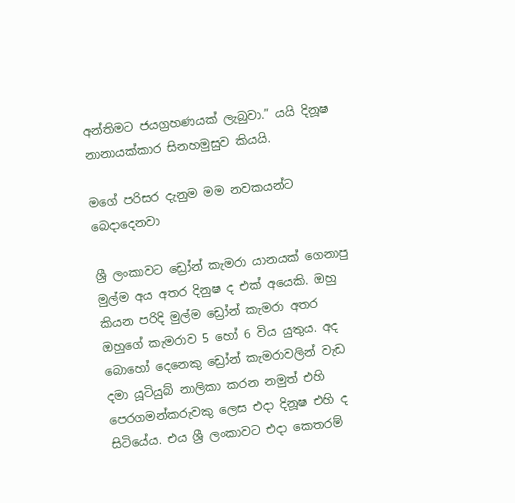අන්තිමට ජයග්‍රහණයක් ලැබුවා.” යයි දිනූෂ නානායක්කාර සිනහමුසුව කියයි.

මගේ පරිසර දැනුම මම නවකයන්ට බෙදාදෙනවා

ශ්‍රී ලංකාවට ඩ්‍රෝන් කැමරා යානයක් ගෙනාපු මුල්ම අය අතර දිනුෂ ද එක් අයෙකි. ඔහු කියන පරිදි මුල්ම ඩ්‍රෝන් කැමරා අතර ඔහුගේ කැමරාව 5 හෝ 6 විය යුතුය. අද බොහෝ දෙනෙකු ඩ්‍රෝන් කැමරාවලින් වැඩ දමා යූටියුබ් නාලිකා කරන නමුත් එහි පෙරගමන්කරුවකු ලෙස එදා දිනූෂ එහි ද සිටියේය. එය ශ්‍රී ලංකාවට එදා කෙතරම්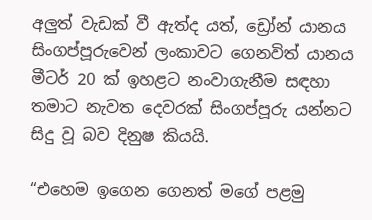අලුත් වැඩක් වී ඇත්ද යත්, ඩ්‍රෝන් යානය සිංගප්පූරුවෙන් ලංකාවට ගෙනවිත් යානය මීටර් 20 ක් ඉහළට නංවාගැනීම සඳහා තමාට නැවත දෙවරක් සිංගප්පූරු යන්නට සිදු වූ බව දිනුෂ කියයි.

“එහෙම ඉගෙන ගෙනත් මගේ පළමු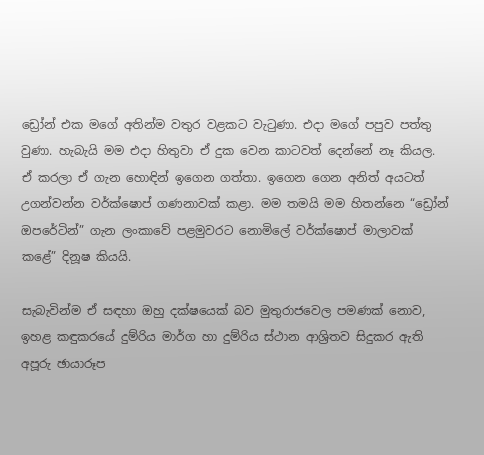ඩ්‍රෝන් එක මගේ අතින්ම වතුර වළකට වැටුණා. එදා මගේ පපුව පත්තු වුණා. හැබැයි මම එදා හිතුවා ඒ දුක වෙන කාටවත් දෙන්නේ නෑ කියල. ඒ කරලා ඒ ගැන හොඳින් ඉගෙන ගත්තා. ඉගෙන ගෙන අනිත් අයටත් උගන්වන්න වර්ක්ෂොප් ගණනාවක් කළා. මම තමයි මම හිතන්නෙ “ඩ්‍රෝන් ඔපරේටින්” ගැන ලංකාවේ පළමුවරට නොමිලේ වර්ක්ෂොප් මාලාවක් කළේ” දිනූෂ කියයි.

සැබැවින්ම ඒ සඳහා ඔහු දක්ෂයෙක් බව මුතුරාජවෙල පමණක් නොව, ඉහළ කඳුකරයේ දුම්රිය මාර්ග හා දුම්රිය ස්ථාන ආශ්‍රිතව සිදුකර ඇති අපූරු ඡායාරූප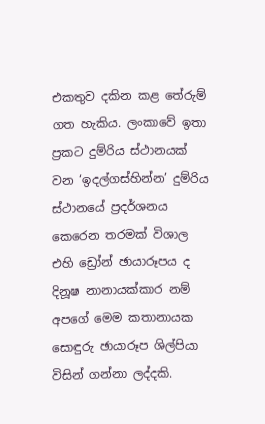එකතුව දකින කළ තේරුම් ගත හැකිය. ලංකාවේ ඉතා ප්‍රකට දුම්රිය ස්ථානයක් වන ‘ඉදල්ගස්හින්න’ දුම්රිය ස්ථානයේ ප්‍රදර්ශනය කෙරෙන තරමක් විශාල එහි ඩ්‍රෝන් ඡායාරූපය ද දිනූෂ නානායක්කාර නම් අපගේ මෙම කතානායක සොඳුරු ඡායාරූප ශිල්පියා විසින් ගන්නා ලද්දකි.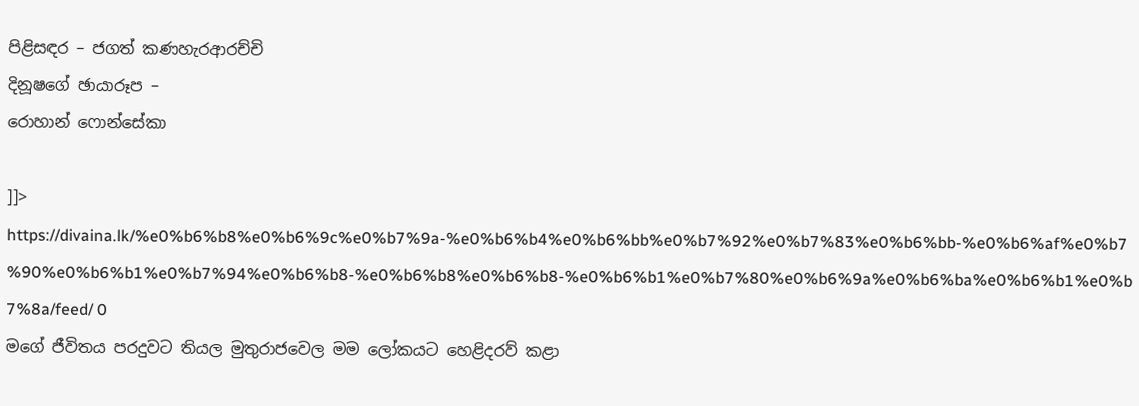පිළිසඳර – ජගත් කණහැරආරච්චි
දිනූෂගේ ඡායාරූප –
රොහාන් ෆොන්සේකා

]]>
https://divaina.lk/%e0%b6%b8%e0%b6%9c%e0%b7%9a-%e0%b6%b4%e0%b6%bb%e0%b7%92%e0%b7%83%e0%b6%bb-%e0%b6%af%e0%b7%90%e0%b6%b1%e0%b7%94%e0%b6%b8-%e0%b6%b8%e0%b6%b8-%e0%b6%b1%e0%b7%80%e0%b6%9a%e0%b6%ba%e0%b6%b1%e0%b7%8a/feed/ 0
මගේ ජීවිතය පරදුවට තියල මුතුරාජවෙල මම ලෝකයට හෙළිදරව් කළා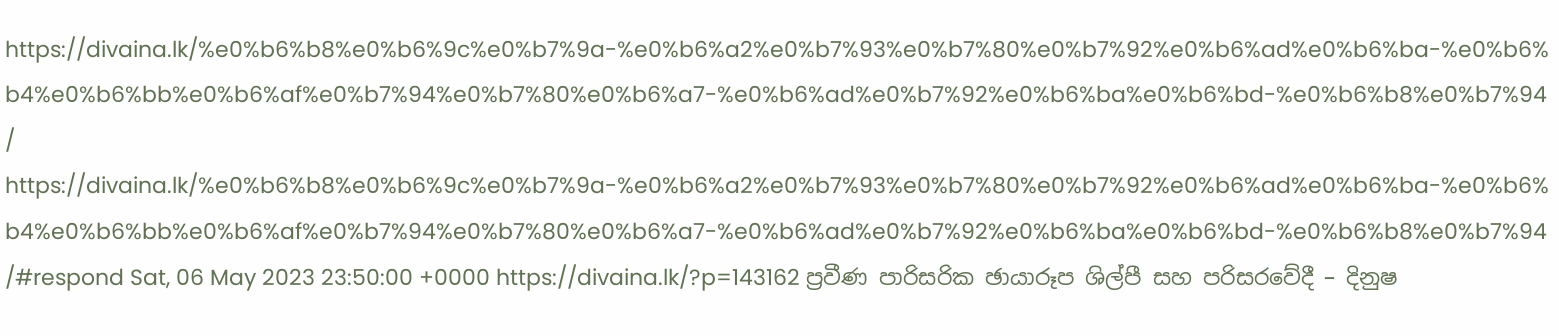https://divaina.lk/%e0%b6%b8%e0%b6%9c%e0%b7%9a-%e0%b6%a2%e0%b7%93%e0%b7%80%e0%b7%92%e0%b6%ad%e0%b6%ba-%e0%b6%b4%e0%b6%bb%e0%b6%af%e0%b7%94%e0%b7%80%e0%b6%a7-%e0%b6%ad%e0%b7%92%e0%b6%ba%e0%b6%bd-%e0%b6%b8%e0%b7%94/ https://divaina.lk/%e0%b6%b8%e0%b6%9c%e0%b7%9a-%e0%b6%a2%e0%b7%93%e0%b7%80%e0%b7%92%e0%b6%ad%e0%b6%ba-%e0%b6%b4%e0%b6%bb%e0%b6%af%e0%b7%94%e0%b7%80%e0%b6%a7-%e0%b6%ad%e0%b7%92%e0%b6%ba%e0%b6%bd-%e0%b6%b8%e0%b7%94/#respond Sat, 06 May 2023 23:50:00 +0000 https://divaina.lk/?p=143162 ප්‍රවීණ පාරිසරික ඡායාරූප ශිල්පී සහ පරිසරවේදී – දිනුෂ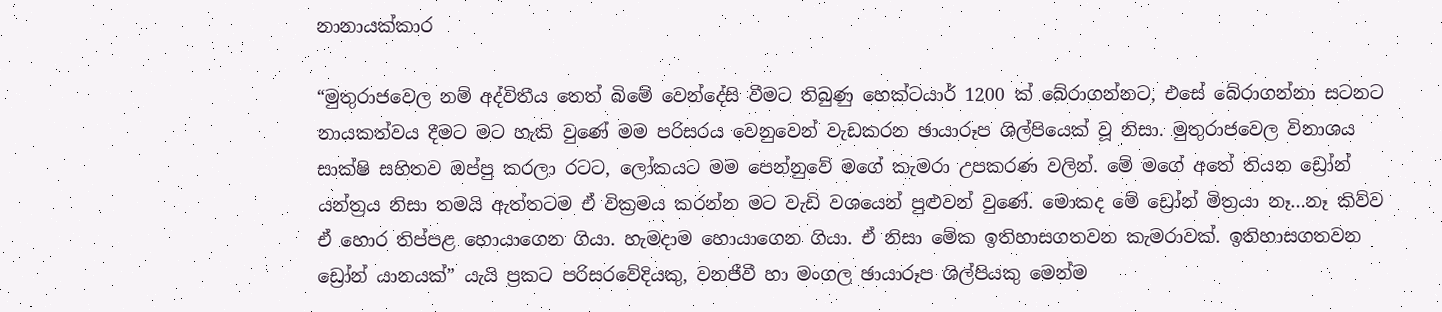නානායක්කාර

“මුතුරාජවෙල නම් අද්විතීය තෙත් බිමේ වෙන්දේසි වීමට තිබුණු හෙක්ටයාර් 1200 ක් බේරාගන්නට, එසේ බේරාගන්නා සටනට නායකත්වය දීමට මට හැකි වුණේ මම පරිසරය වෙනුවෙන් වැඩකරන ඡායාරූප ශිල්පියෙක් වූ නිසා. මුතුරාජවෙල විනාශය සාක්ෂි සහිතව ඔප්පු කරලා රටට, ලෝකයට මම පෙන්නුවේ මගේ කැමරා උපකරණ වලින්. මේ මගේ අතේ තියන ඩ්‍රෝන් යන්ත්‍රය නිසා තමයි ඇත්තටම ඒ වික්‍රමය කරන්න මට වැඩි වශයෙන් පුළුවන් වුණේ. මොකද මේ ඩ්‍රෝන් මිත්‍රයා නෑ…නෑ කිව්ව ඒ හොර තිප්පළ හොයාගෙන ගියා. හැමදාම හොයාගෙන ගියා. ඒ නිසා මේක ඉතිහාසගතවන කැමරාවක්. ඉතිහාසගතවන ඩ්‍රෝන් යානයක්” යැයි ප්‍රකට පරිසරවේදියකු, වනජීවී හා මංගල ඡායාරූප ශිල්පියකු මෙන්ම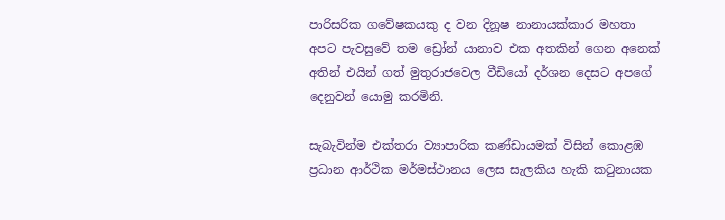පාරිසරික ගවේෂකයකු ද වන දිනූෂ නානායක්කාර මහතා අපට පැවසුවේ තම ඩ්‍රෝන් යානාව එක අතකින් ගෙන අනෙක් අතින් එයින් ගත් මුතුරාජවෙල වීඩියෝ දර්ශන දෙසට අපගේ දෙනුවන් යොමු කරමිනි.

සැබැවින්ම එක්තරා ව්‍යාපාරික කණ්ඩායමක් විසින් කොළඹ ප්‍රධාන ආර්ථික මර්මස්ථානය ලෙස සැලකිය හැකි කටුනායක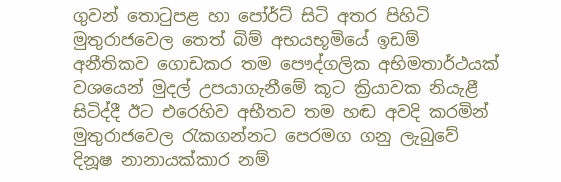ගුවන් තොටුපළ හා පෝර්ට් සිටි අතර පිහිටි මුතුරාජවෙල තෙත් බිම් අභයභූමියේ ඉඩම් අනීතිකව ගොඩකර තම පෞද්ගලික අභිමතාර්ථයක් වශයෙන් මුදල් උපයාගැනීමේ කූට ක්‍රියාවක නියැළී සිටිද්දී ඊට එරෙහිව අභීතව තම හඬ අවදි කරමින් මුතුරාජවෙල රැකගන්නට පෙරමග ගනු ලැබුවේ දිනූෂ නානායක්කාර නම්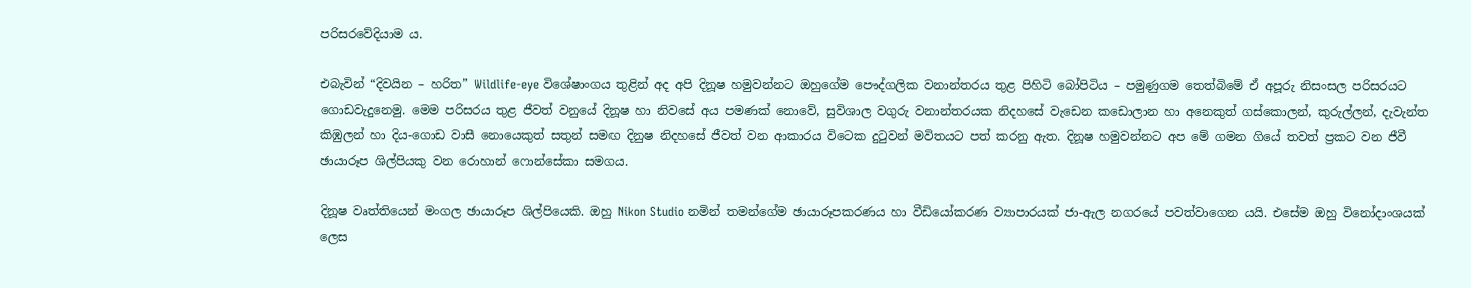පරිසරවේදියාම ය.

එබැවින් “දිවයින – හරිත” Wildlife-eye විශේෂාංගය තුළින් අද අපි දිනූෂ හමුවන්නට ඔහුගේම පෞද්ගලික වනාන්තරය තුළ පිහිටි බෝපිටිය – පමුණුගම තෙත්බිමේ ඒ අපූරු නිසංසල පරිසරයට ගොඩවැදුනෙමු. මෙම පරිසරය තුළ ජීවත් වනුයේ දිනූෂ හා නිවසේ අය පමණක් නොවේ, සුවිශාල වගුරු වනාන්තරයක නිදහසේ වැඩෙන කඩොලාන හා අනෙකුත් ගස්කොලන්, කුරුල්ලන්, දැවැන්ත කිඹුලන් හා දිය-ගොඩ වාසී නොයෙකුත් සතුන් සමඟ දිනුෂ නිදහසේ ජීවත් වන ආකාරය විටෙක දුටුවන් මවිතයට පත් කරනු ඇත. දිනූෂ හමුවන්නට අප මේ ගමන ගියේ තවත් ප්‍රකට වන ජීවී ඡායාරූප ශිල්පියකු වන රොහාන් ෆොන්සේකා සමගය.

දිනූෂ වෘත්තියෙන් මංගල ඡායාරූප ශිල්පියෙකි. ඔහු Nikon Studio නමින් තමන්ගේම ඡායාරූපකරණය හා වීඩියෝකරණ ව්‍යාපාරයක් ජා-ඇල නගරයේ පවත්වාගෙන යයි. එසේම ඔහු විනෝදාංශයක් ලෙස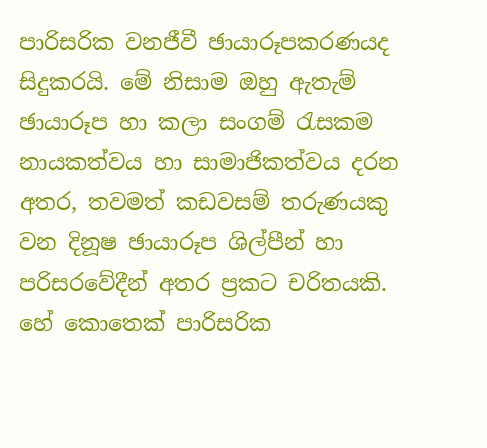පාරිසරික වනජීවී ඡායාරූපකරණයද සිදුකරයි. මේ නිසාම ඔහු ඇතැම් ඡායාරූප හා කලා සංගම් රැසකම නායකත්වය හා සාමාජිකත්වය දරන අතර, තවමත් කඩවසම් තරුණයකු වන දිනූෂ ඡායාරූප ශිල්පීන් හා පරිසරවේදීන් අතර ප්‍රකට චරිතයකි. හේ කොතෙක් පාරිසරික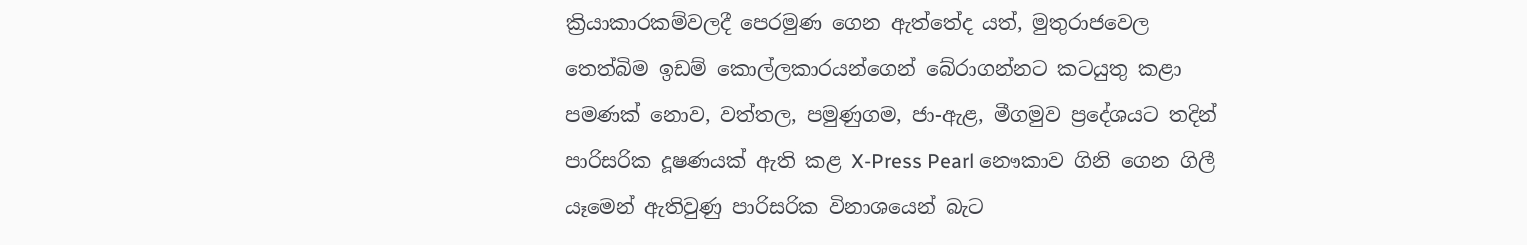ක්‍රියාකාරකම්වලදී පෙරමුණ ගෙන ඇත්තේද යත්, මුතුරාජවෙල තෙත්බිම ඉඩම් කොල්ලකාරයන්ගෙන් බේරාගන්නට කටයුතු කළා පමණක් නොව, වත්තල, පමුණුගම, ජා-ඇළ, මීගමුව ප්‍රදේශයට තදින් පාරිසරික දූෂණයක් ඇති කළ X-Press Pearl නෞකාව ගිනි ගෙන ගිලී යෑමෙන් ඇතිවුණු පාරිසරික විනාශයෙන් බැට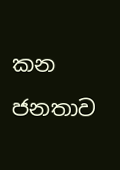කන ජනතාව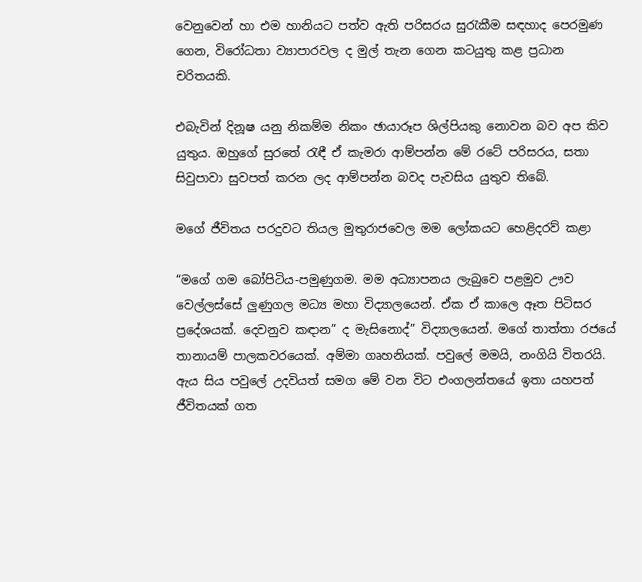වෙනුවෙන් හා එම හානියට පත්ව ඇති පරිසරය සුරැකීම සඳහාද පෙරමුණ ගෙන, විරෝධතා ව්‍යාපාරවල ද මුල් තැන ගෙන කටයුතු කළ ප්‍රධාන චරිතයකි.

එබැවින් දිනූෂ යනු නිකම්ම නිකං ඡායාරූප ශිල්පියකු නොවන බව අප කිව යුතුය. ඔහුගේ සුරතේ රැඳී ඒ කැමරා ආම්පන්න මේ රටේ පරිසරය, සතා සිවුපාවා සුවපත් කරන ලද ආම්පන්න බවද පැවසිය යුතුව තිබේ.

මගේ ජීවිතය පරදුවට තියල මුතුරාජවෙල මම ලෝකයට හෙළිදරව් කළා

“මගේ ගම බෝපිටිය-පමුණුගම. මම අධ්‍යාපනය ලැබුවෙ පළමුව ඌව වෙල්ලස්සේ ලුණුගල මධ්‍ය මහා විද්‍යාලයෙන්. ඒක ඒ කාලෙ ඈත පිටිසර ප්‍රදේශයක්. දෙවනුව කඳාන” ද මැසිනොද්” විද්‍යාලයෙන්. මගේ තාත්තා රජයේ තානායම් පාලකවරයෙක්. අම්මා ගෘහනියක්. පවුලේ මමයි, නංගියි විතරයි. ඇය සිය පවුලේ උදවියත් සමග මේ වන විට එංගලන්තයේ ඉතා යහපත් ජීවිතයක් ගත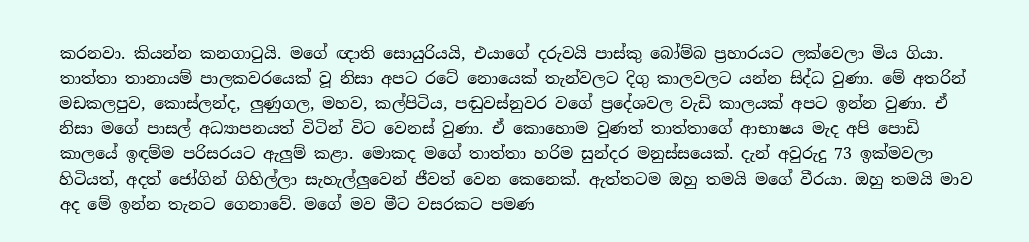කරනවා. කියන්න කනගාටුයි. මගේ ඥාති සොයුරියයි, එයාගේ දරුවයි පාස්කු බෝම්බ ප්‍රහාරයට ලක්වෙලා මිය ගියා. තාත්තා තානායම් පාලකවරයෙක් වූ නිසා අපට රටේ නොයෙක් තැන්වලට දිගු කාලවලට යන්න සිද්ධ වුණා. මේ අතරින් මඩකලපුව, කොස්ලන්ද, ලුණුගල, මහව, කල්පිටිය, පඬුවස්නුවර වගේ ප්‍රදේශවල වැඩි කාලයක් අපට ඉන්න වුණා. ඒ නිසා මගේ පාසල් අධ්‍යාපනයත් විටින් විට වෙනස් වුණා. ඒ කොහොම වුණත් තාත්තාගේ ආභාෂය මැද අපි පොඩි කාලයේ ඉඳම්ම පරිසරයට ඇලුම් කළා. මොකද මගේ තාත්තා හරිම සුන්දර මනුස්සයෙක්. දැන් අවුරුදු 73 ඉක්මවලා හිටියත්, අදත් ජෝගින් ගිහිල්ලා සැහැල්ලුවෙන් ජීවත් වෙන කෙනෙක්. ඇත්තටම ඔහු තමයි මගේ වීරයා. ඔහු තමයි මාව අද මේ ඉන්න තැනට ගෙනාවේ. මගේ මව මීට වසරකට පමණ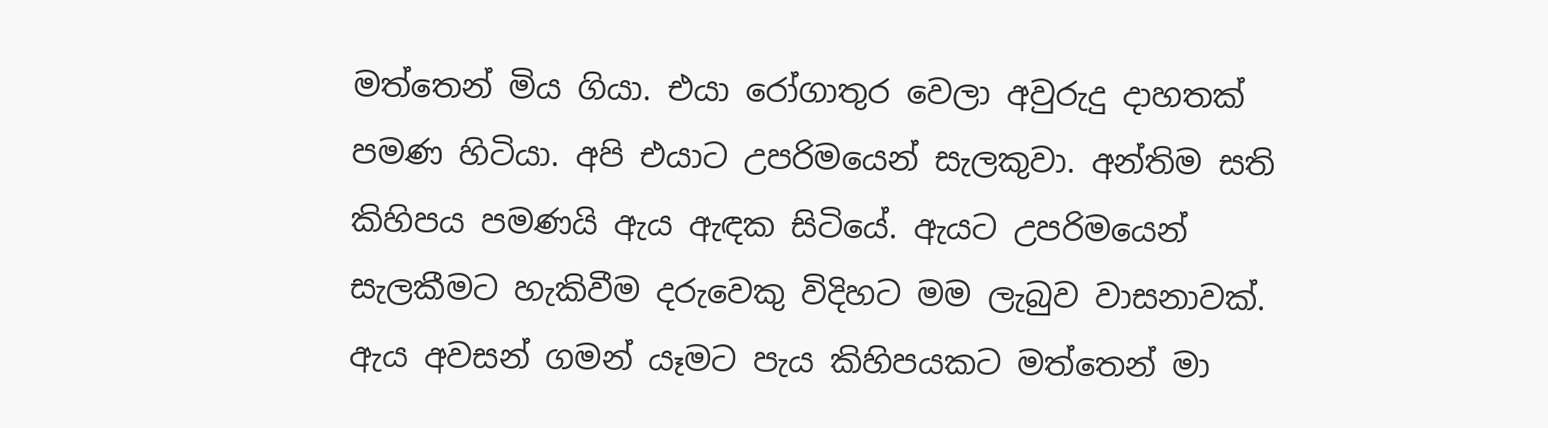මත්තෙන් මිය ගියා. එයා රෝගාතුර වෙලා අවුරුදු දාහතක් පමණ හිටියා. අපි එයාට උපරිමයෙන් සැලකුවා. අන්තිම සති කිහිපය පමණයි ඇය ඇඳක සිටියේ. ඇයට උපරිමයෙන් සැලකීමට හැකිවීම දරුවෙකු විදිහට මම ලැබුව වාසනාවක්. ඇය අවසන් ගමන් යෑමට පැය කිහිපයකට මත්තෙන් මා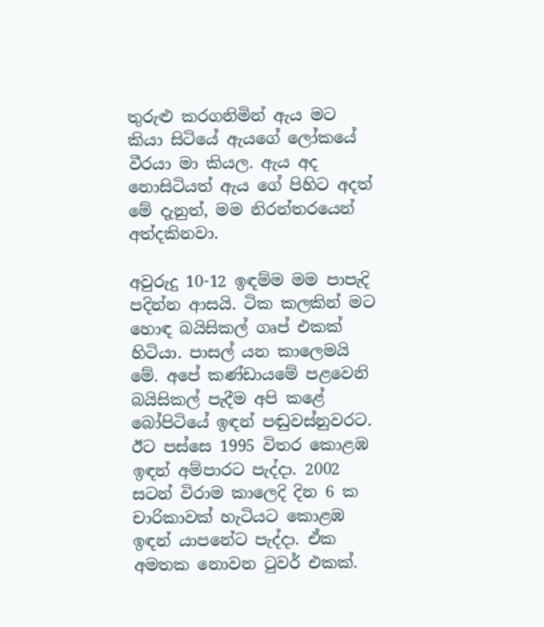තුරුළු කරගනිමින් ඇය මට කියා සිටියේ ඇයගේ ලෝකයේ වීරයා මා කියල. ඇය අද නොසිටියත් ඇය ගේ පිහිට අදත් මේ දැනුත්, මම නිරන්තරයෙන් අත්දකිනවා.

අවුරුදු 10-12 ඉඳම්ම මම පාපැදි පදින්න ආසයි. ටික කලකින් මට හොඳ බයිසිකල් ගෘප් එකක් හිටියා. පාසල් යන කාලෙමයි මේ. අපේ කණ්ඩායමේ පළවෙනි බයිසිකල් පැදීම අපි කළේ බෝපිටියේ ඉඳන් පඬුවස්නුවරට. ඊට පස්සෙ 1995 විතර කොළඹ ඉඳන් අම්පාරට පැද්දා. 2002 සටන් විරාම කාලෙදි දින 6 ක චාරිකාවක් හැටියට කොළඹ ඉඳන් යාපනේට පැද්දා. ඒක අමතක නොවන ටුවර් එකක්.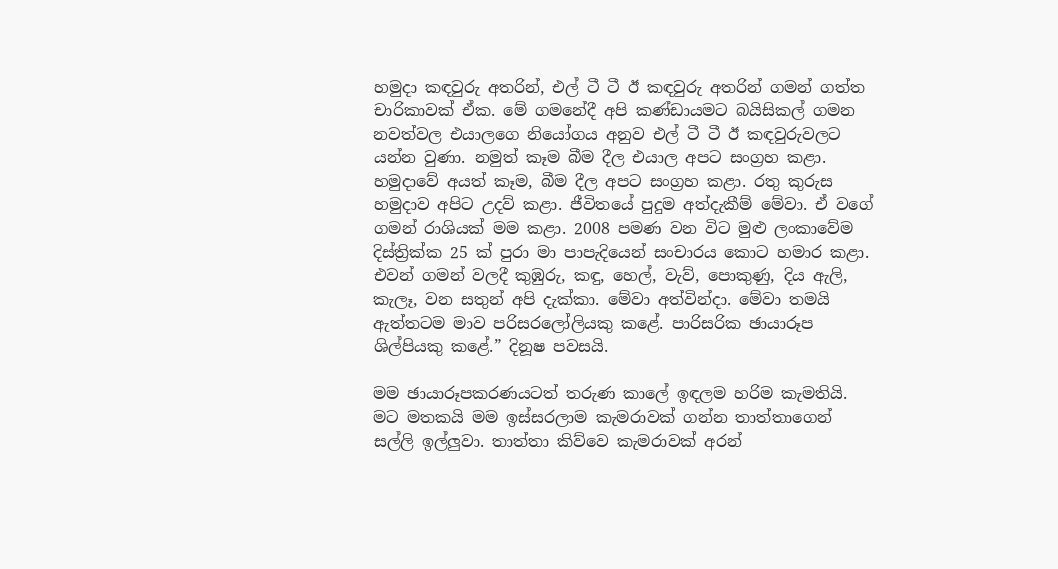හමුදා කඳවුරු අතරින්, එල් ටී ටී ඊ කඳවුරු අතරින් ගමන් ගත්ත චාරිකාවක් ඒක. මේ ගමනේදී අපි කණ්ඩායමට බයිසිකල් ගමන නවත්වල එයාලගෙ නියෝගය අනුව එල් ටී ටී ඊ කඳවුරුවලට යන්න වුණා. නමුත් කෑම බීම දීල එයාල අපට සංග්‍රහ කළා. හමුදාවේ අයත් කෑම, බීම දීල අපට සංග්‍රහ කළා. රතු කුරුස හමුදාව අපිට උදව් කළා. ජීවිතයේ පුදුම අත්දැකීම් මේවා. ඒ වගේ ගමන් රාශියක් මම කළා. 2008 පමණ වන විට මුළු ලංකාවේම දිස්ත්‍රික්ක 25 ක් පුරා මා පාපැදියෙන් සංචාරය කොට හමාර කළා. එවන් ගමන් වලදී කුඹුරු, කඳු, හෙල්, වැව්, පොකුණු, දිය ඇලි, කැලෑ, වන සතුන් අපි දැක්කා. මේවා අත්වින්දා. මේවා තමයි ඇත්තටම මාව පරිසරලෝලියකු කළේ. පාරිසරික ඡායාරූප ශිල්පියකු කළේ.” දිනූෂ පවසයි.

මම ඡායාරූපකරණයටත් තරුණ කාලේ ඉඳලම හරිම කැමතියි. මට මතකයි මම ඉස්සරලාම කැමරාවක් ගන්න තාත්තාගෙන් සල්ලි ඉල්ලුවා. තාත්තා කිව්වෙ කැමරාවක් අරන්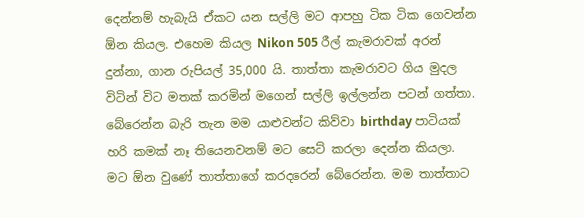දෙන්නම් හැබැයි ඒකට යන සල්ලි මට ආපහු ටික ටික ගෙවන්න ඕන කියල. එහෙම කියල Nikon 505 රීල් කැමරාවක් අරන් දුන්නා, ගාන රුපියල් 35,000 යි. තාත්තා කැමරාවට ගිය මුදල විටින් විට මතක් කරමින් මගෙන් සල්ලි ඉල්ලන්න පටන් ගත්තා. බේරෙන්න බැරි තැන මම යාළුවන්ට කිව්වා birthday පාටියක් හරි කමක් නෑ තියෙනවනම් මට සෙට් කරලා දෙන්න කියලා. මට ඕන වුණේ තාත්තාගේ කරදරෙන් බේරෙන්න. මම තාත්තාට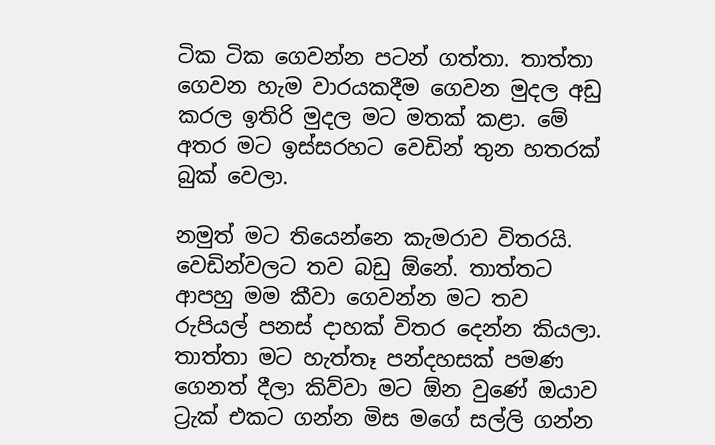ටික ටික ගෙවන්න පටන් ගත්තා. තාත්තා ගෙවන හැම වාරයකදීම ගෙවන මුදල අඩු කරල ඉතිරි මුදල මට මතක් කළා. මේ අතර මට ඉස්සරහට වෙඩින් තුන හතරක් බුක් වෙලා.

නමුත් මට තියෙන්නෙ කැමරාව විතරයි. වෙඩින්වලට තව බඩු ඕනේ. තාත්තට ආපහු මම කීවා ගෙවන්න මට තව රුපියල් පනස් දාහක් විතර දෙන්න කියලා. තාත්තා මට හැත්තෑ පන්දහසක් පමණ ගෙනත් දීලා කිව්වා මට ඕන වුණේ ඔයාව ට්‍රැක් එකට ගන්න මිස මගේ සල්ලි ගන්න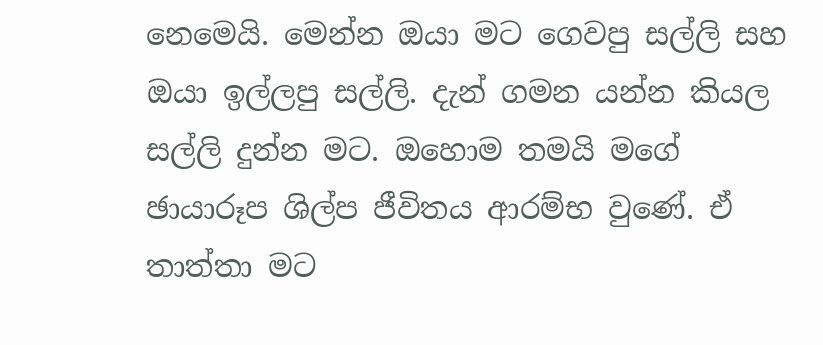නෙමෙයි. මෙන්න ඔයා මට ගෙවපු සල්ලි සහ ඔයා ඉල්ලපු සල්ලි. දැන් ගමන යන්න කියල සල්ලි දුන්න මට. ඔහොම තමයි මගේ ඡායාරූප ශිල්ප ජීවිතය ආරම්භ වුණේ. ඒ තාත්තා මට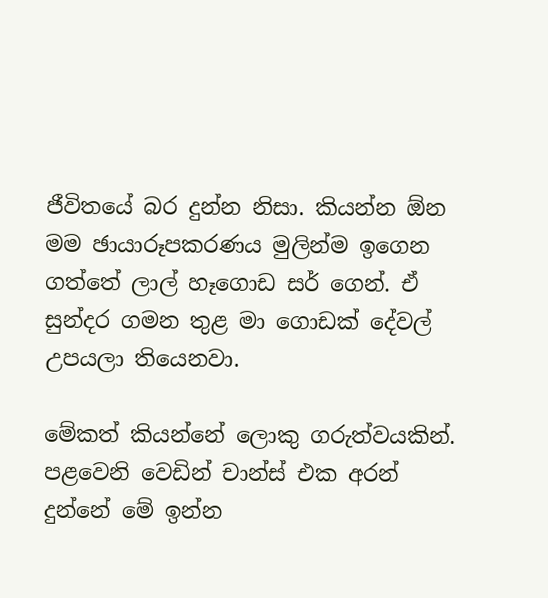ජීවිතයේ බර දුන්න නිසා. කියන්න ඕන මම ඡායාරූපකරණය මුලින්ම ඉගෙන ගත්තේ ලාල් හෑගොඩ සර් ගෙන්. ඒ සුන්දර ගමන තුළ මා ගොඩක් දේවල් උපයලා තියෙනවා.

මේකත් කියන්නේ ලොකු ගරුත්වයකින්. පළවෙනි වෙඩින් චාන්ස් එක අරන් දුන්නේ මේ ඉන්න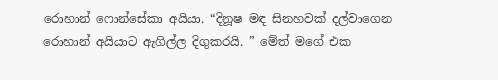රොහාන් ෆොන්සේකා අයියා. “දිනූෂ මඳ සිනහවක් දල්වාගෙන රොහාන් අයියාට ඇගිල්ල දිගුකරයි. ” මේත් මගේ එක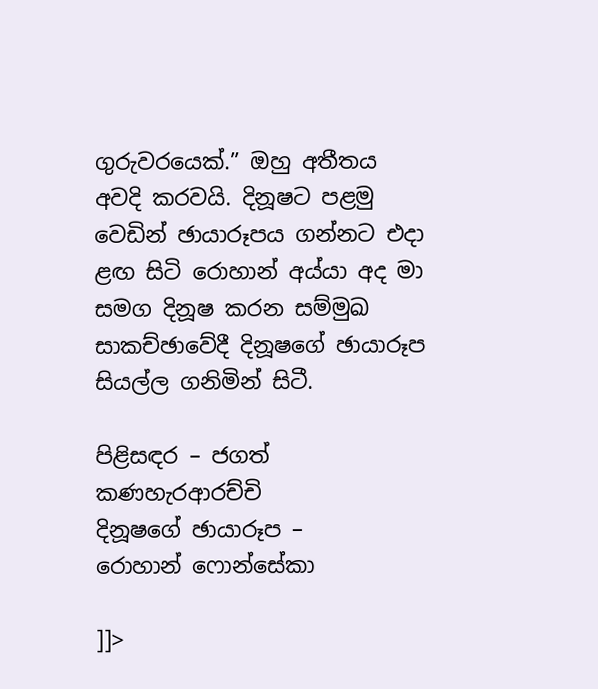ගුරුවරයෙක්.” ඔහු අතීතය අවදි කරවයි. දිනූෂට පළමු වෙඩින් ඡායාරූපය ගන්නට එදා ළඟ සිටි රොහාන් අය්යා අද මා සමග දිනූෂ කරන සම්මුඛ සාකච්ඡාවේදී දිනූෂගේ ඡායාරූප සියල්ල ගනිමින් සිටී.

පිළිසඳර – ජගත් කණහැරආරච්චි
දිනූෂගේ ඡායාරූප –
රොහාන් ෆොන්සේකා

]]>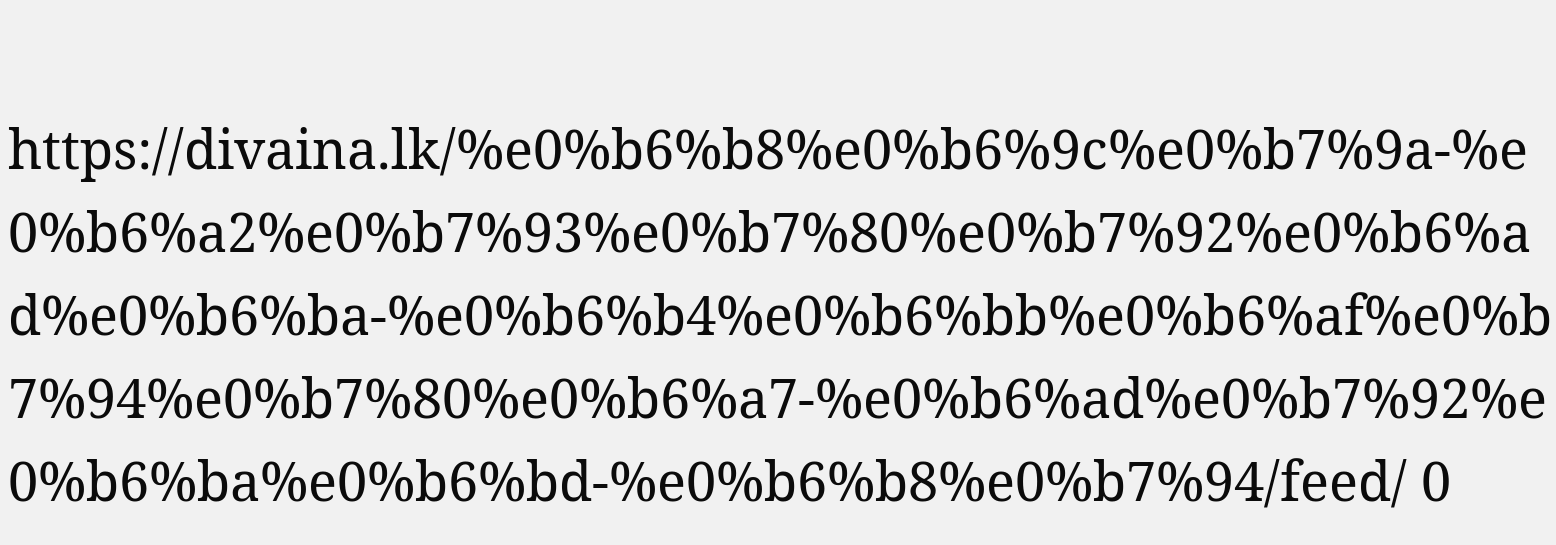https://divaina.lk/%e0%b6%b8%e0%b6%9c%e0%b7%9a-%e0%b6%a2%e0%b7%93%e0%b7%80%e0%b7%92%e0%b6%ad%e0%b6%ba-%e0%b6%b4%e0%b6%bb%e0%b6%af%e0%b7%94%e0%b7%80%e0%b6%a7-%e0%b6%ad%e0%b7%92%e0%b6%ba%e0%b6%bd-%e0%b6%b8%e0%b7%94/feed/ 0